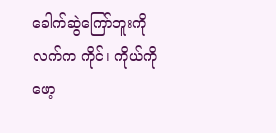ခေါက်ဆွဲကြော်ဘူးကို လက်က ကိုင်၊ ကိုယ်ကို ဖော့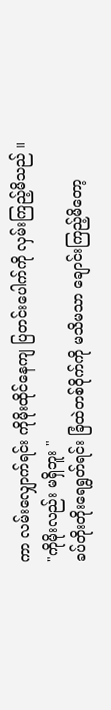ကာ လမ်းလျှောက်ရင်း ကိုမိုးထိုင်နေကျ ပြတင်းပေါက်ကို လှမ်းကြည့်မိသည် ။
"ကိုမိုးလည်း မရှိဘူး "
ခပ်တိုးတိုးရေရွတ်ရင်း ခြံထဲတစ်ဝိုက်ကို မသိမသာ ချောင်းကြည့်မိတော့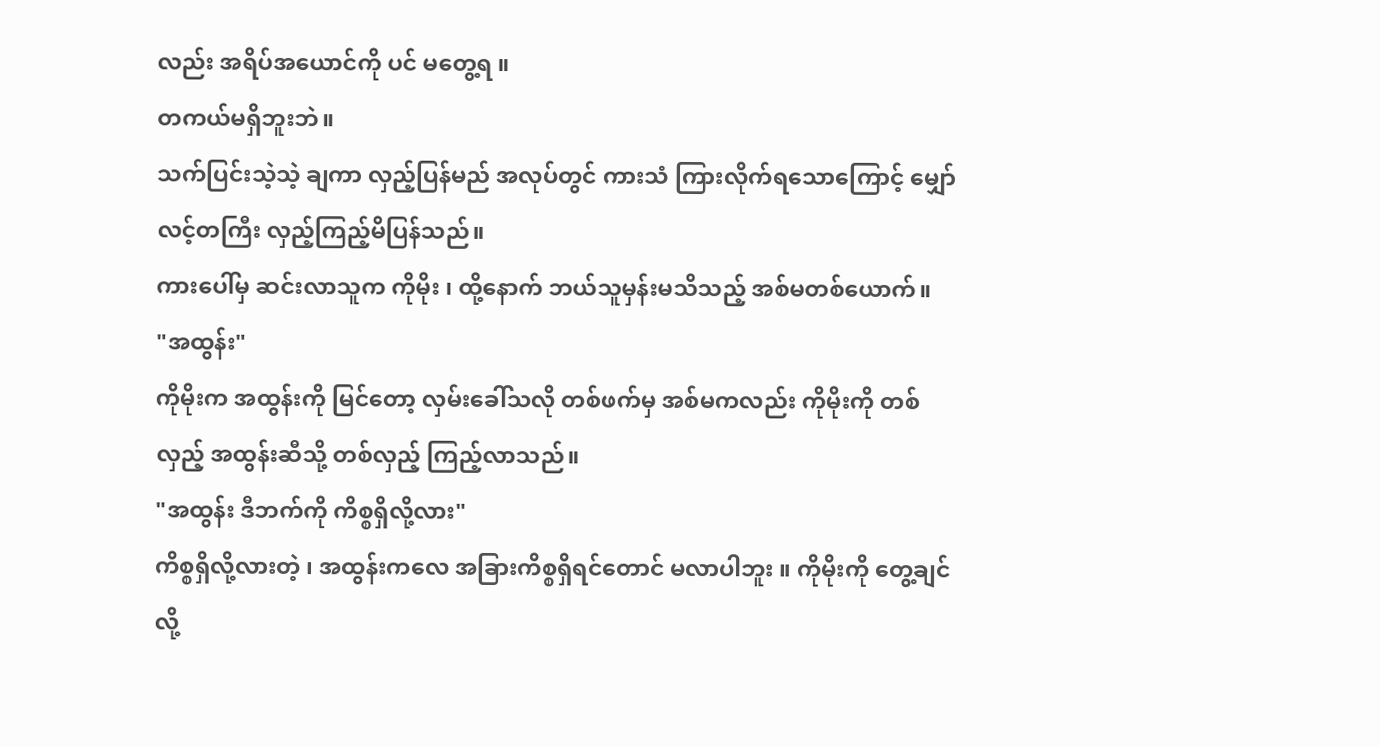လည်း အရိပ်အယောင်ကို ပင် မတွေ့ရ ။
တကယ်မရှိဘူးဘဲ။
သက်ပြင်းသဲ့သဲ့ ချကာ လှည့်ပြန်မည် အလုပ်တွင် ကားသံ ကြားလိုက်ရသောကြောင့် မျှော်လင့်တကြီး လှည့်ကြည့်မိပြန်သည်။
ကားပေါ်မှ ဆင်းလာသူက ကိုမိုး ၊ ထို့နောက် ဘယ်သူမှန်းမသိသည့် အစ်မတစ်ယောက်။
"အထွန်း"
ကိုမိုးက အထွန်းကို မြင်တော့ လှမ်းခေါ်သလို တစ်ဖက်မှ အစ်မကလည်း ကိုမိုးကို တစ်လှည့် အထွန်းဆီသို့ တစ်လှည့် ကြည့်လာသည်။
"အထွန်း ဒီဘက်ကို ကိစ္စရှိလို့လား"
ကိစ္စရှိလို့လားတဲ့ ၊ အထွန်းကလေ အခြားကိစ္စရှိရင်တောင် မလာပါဘူး ။ ကိုမိုးကို တွေ့ချင်လို့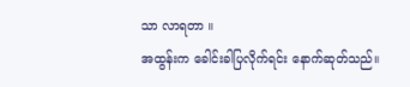သာ လာရတာ ။
အထွန်းက ခေါင်းခါပြလိုက်ရင်း နောက်ဆုတ်သည်။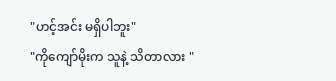"ဟင့်အင်း မရှိပါဘူး"
"ကိုကျော်မိုးက သူနဲ့ သိတာလား "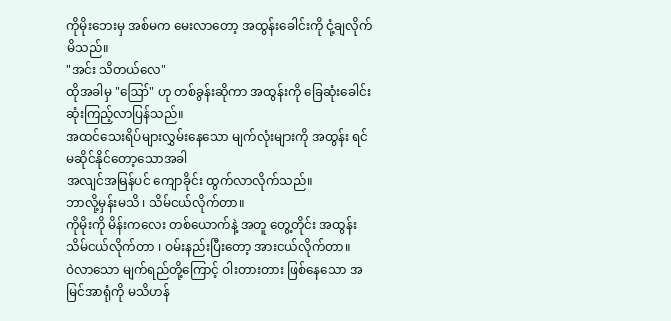ကိုမိုးဘေးမှ အစ်မက မေးလာတော့ အထွန်းခေါင်းကို ငုံ့ချလိုက်မိသည်။
"အင်း သိတယ်လေ"
ထိုအခါမှ "ဪ" ဟု တစ်ခွန်းဆိုကာ အထွန်းကို ခြေဆုံးခေါင်းဆုံးကြည့်လာပြန်သည်။
အထင်သေးရိပ်များလွှမ်းနေသော မျက်လုံးများကို အထွန်း ရင်မဆိုင်နိုင်တော့သောအခါ
အလျင်အမြန်ပင် ကျောခိုင်း ထွက်လာလိုက်သည်။
ဘာလို့မှန်းမသိ ၊ သိမ်ငယ်လိုက်တာ။
ကိုမိုးကို မိန်းကလေး တစ်ယောက်နဲ့ အတူ တွေ့တိုင်း အထွန်း သိမ်ငယ်လိုက်တာ ၊ ဝမ်းနည်းပြီးတော့ အားငယ်လိုက်တာ။
ဝဲလာသော မျက်ရည်တို့ကြောင့် ဝါးတားတား ဖြစ်နေသော အမြင်အာရုံကို မသိဟန်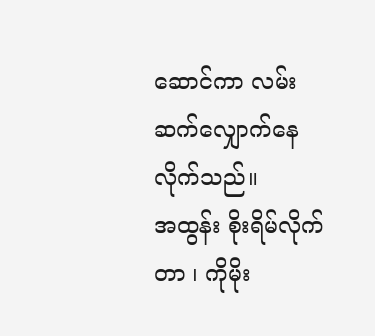ဆောင်ကာ လမ်းဆက်လျှောက်နေလိုက်သည်။
အထွန်း စိုးရိမ်လိုက်တာ ၊ ကိုမိုး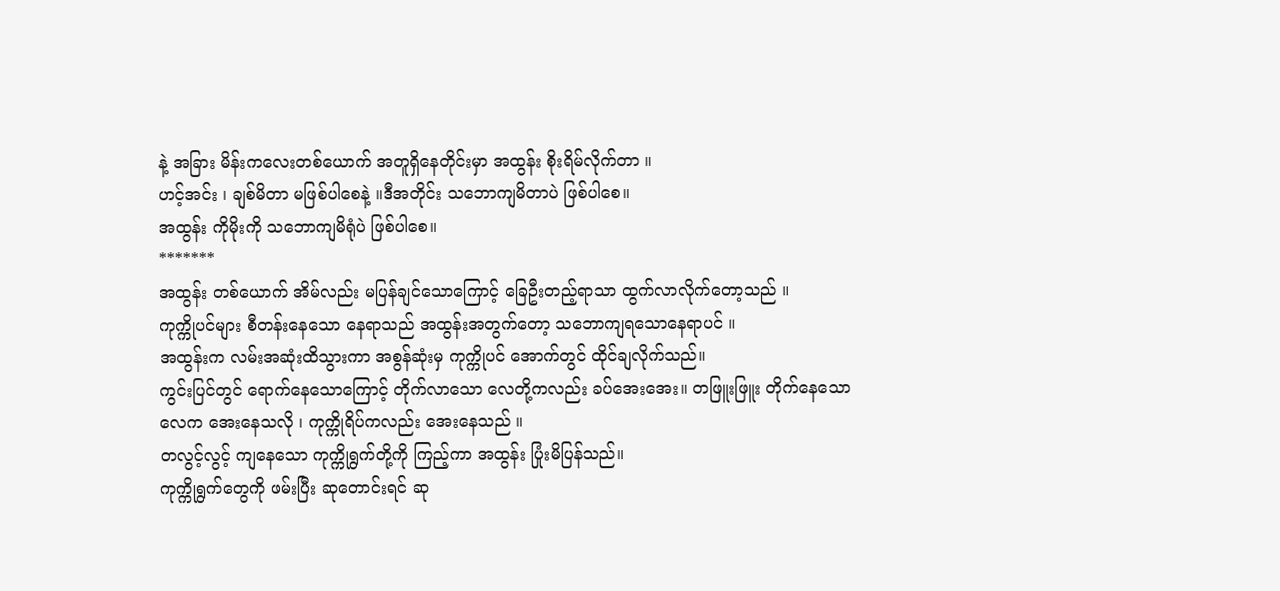နဲ့ အခြား မိန်းကလေးတစ်ယောက် အတူရှိနေတိုင်းမှာ အထွန်း စိုးရိမ်လိုက်တာ ။
ဟင့်အင်း ၊ ချစ်မိတာ မဖြစ်ပါစေနဲ့ ။ဒီအတိုင်း သဘောကျမိတာပဲ ဖြစ်ပါစေ။
အထွန်း ကိုမိုးကို သဘောကျမိရုံပဲ ဖြစ်ပါစေ။
*******
အထွန်း တစ်ယောက် အိမ်လည်း မပြန်ချင်သောကြောင့် ခြေဦးတည့်ရာသာ ထွက်လာလိုက်တော့သည် ။
ကုက္ကိုပင်များ စီတန်းနေသော နေရာသည် အထွန်းအတွက်တော့ သဘောကျရသောနေရာပင် ။
အထွန်းက လမ်းအဆုံးထိသွားကာ အစွန်ဆုံးမှ ကုက္ကိုပင် အောက်တွင် ထိုင်ချလိုက်သည်။
ကွင်းပြင်တွင် ရောက်နေသောကြောင့် တိုက်လာသော လေတို့ကလည်း ခပ်အေးအေး။ တဖြူးဖြူး တိုက်နေသော လေက အေးနေသလို ၊ ကုက္ကိုရိပ်ကလည်း အေးနေသည် ။
တလွင့်လွင့် ကျနေသော ကုက္ကိုရွက်တို့ကို ကြည့်ကာ အထွန်း ပြုံးမိပြန်သည်။
ကုက္ကိုရွက်တွေကို ဖမ်းပြီး ဆုတောင်းရင် ဆု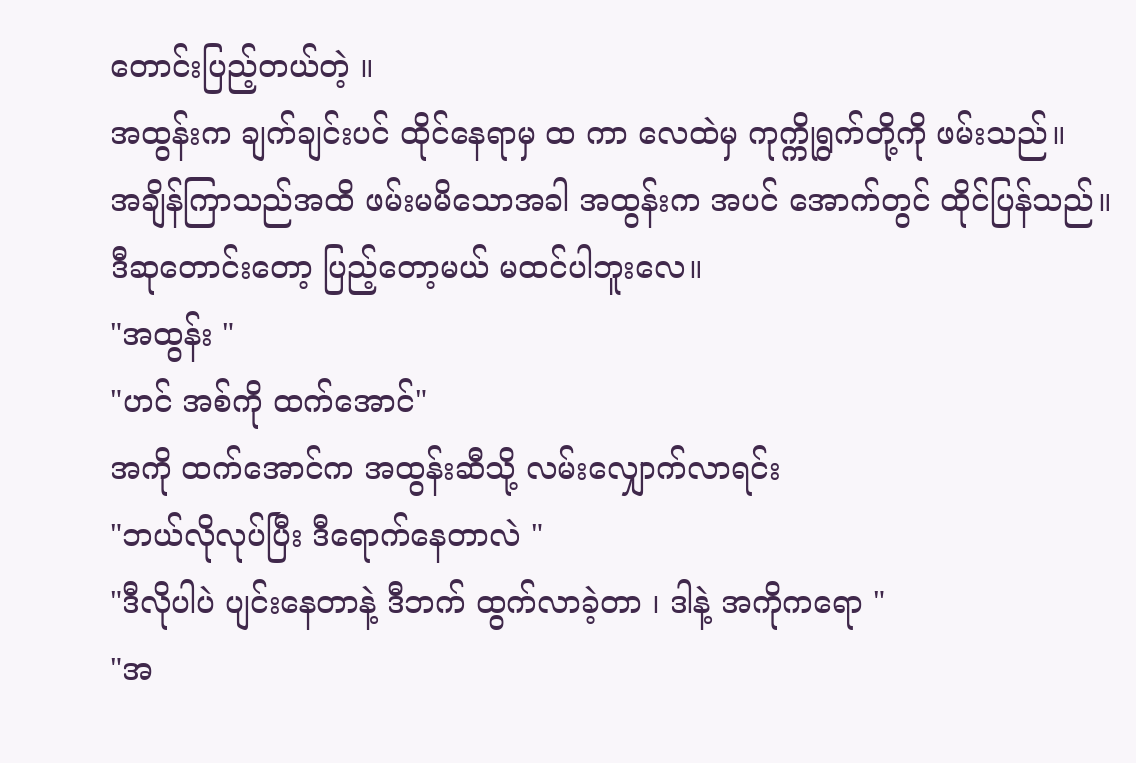တောင်းပြည့်တယ်တဲ့ ။
အထွန်းက ချက်ချင်းပင် ထိုင်နေရာမှ ထ ကာ လေထဲမှ ကုက္ကိုရွက်တို့ကို ဖမ်းသည်။
အချိန်ကြာသည်အထိ ဖမ်းမမိသောအခါ အထွန်းက အပင် အောက်တွင် ထိုင်ပြန်သည်။
ဒီဆုတောင်းတော့ ပြည့်တော့မယ် မထင်ပါဘူးလေ။
"အထွန်း "
"ဟင် အစ်ကို ထက်အောင်"
အကို ထက်အောင်က အထွန်းဆီသို့ လမ်းလျှောက်လာရင်း
"ဘယ်လိုလုပ်ပြီး ဒီရောက်နေတာလဲ "
"ဒီလိုပါပဲ ပျင်းနေတာနဲ့ ဒီဘက် ထွက်လာခဲ့တာ ၊ ဒါနဲ့ အကိုကရော "
"အ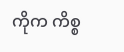ကိုက ကိစ္စ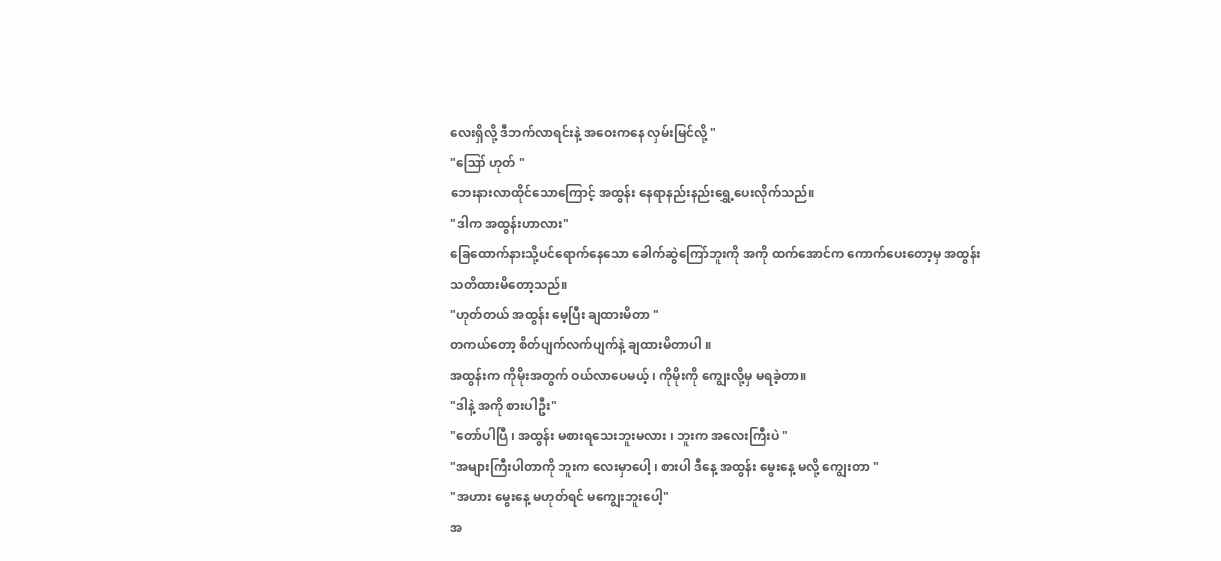လေးရှိလို့ ဒီဘက်လာရင်းနဲ့ အဝေးကနေ လှမ်းမြင်လို့ "
"ဪ ဟုတ် "
ဘေးနားလာထိုင်သောကြောင့် အထွန်း နေရာနည်းနည်းရွှေ့ပေးလိုက်သည်။
"ဒါက အထွန်းဟာလား"
ခြေထောက်နားသို့ပင်ရောက်နေသော ခေါက်ဆွဲကြော်ဘူးကို အကို ထက်အောင်က ကောက်ပေးတော့မှ အထွန်း သတိထားမိတော့သည်။
"ဟုတ်တယ် အထွန်း မေ့ပြီး ချထားမိတာ "
တကယ်တော့ စိတ်ပျက်လက်ပျက်နဲ့ ချထားမိတာပါ ။
အထွန်းက ကိုမိုးအတွက် ဝယ်လာပေမယ့် ၊ ကိုမိုးကို ကျွေးလို့မှ မရခဲ့တာ။
"ဒါနဲ့ အကို စားပါဦး"
"တော်ပါပြီ ၊ အထွန်း မစားရသေးဘူးမလား ၊ ဘူးက အလေးကြီးပဲ "
"အများကြီးပါတာကို ဘူးက လေးမှာပေါ့ ၊ စားပါ ဒီနေ့ အထွန်း မွေးနေ့ မလို့ ကျွေးတာ "
"အဟား မွေးနေ့ မဟုတ်ရင် မကျွေးဘူးပေါ့"
အ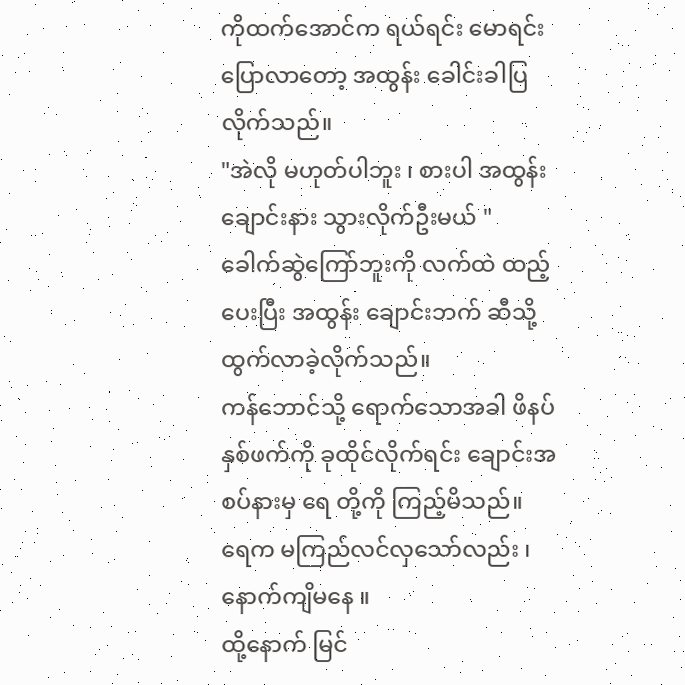ကိုထက်အောင်က ရယ်ရင်း မောရင်း ပြောလာတော့ အထွန်း ခေါင်းခါပြလိုက်သည်။
"အဲလို မဟုတ်ပါဘူး ၊ စားပါ အထွန်း ချောင်းနား သွားလိုက်ဦးမယ် "
ခေါက်ဆွဲကြော်ဘူးကို လက်ထဲ ထည့်ပေးပြီး အထွန်း ချောင်းဘက် ဆီသို့ ထွက်လာခဲ့လိုက်သည်။
ကန်ဘောင်သို့ ရောက်သောအခါ ဖိနပ် နှစ်ဖက်ကို ခုထိုင်လိုက်ရင်း ချောင်းအစပ်နားမှ ရေ တို့ကို ကြည့်မိသည်။
ရေက မကြည်လင်လှသော်လည်း ၊ နောက်ကျိမနေ ။
ထို့နောက် မြင်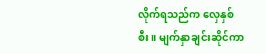လိုက်ရသည်က လှေနှစ်စီး။ မျက်နှာချင်းဆိုင်ကာ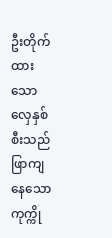ဦးတိုက်ထားသော လှေနှစ်စီးသည် ဖြာကျနေသော ကုက္ကို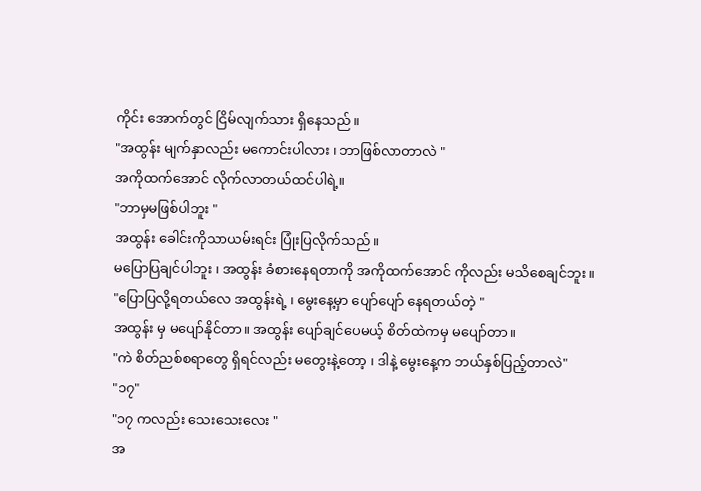ကိုင်း အောက်တွင် ငြိမ်လျက်သား ရှိနေသည်။
"အထွန်း မျက်နှာလည်း မကောင်းပါလား ၊ ဘာဖြစ်လာတာလဲ "
အကိုထက်အောင် လိုက်လာတယ်ထင်ပါရဲ့။
"ဘာမှမဖြစ်ပါဘူး "
အထွန်း ခေါင်းကိုသာယမ်းရင်း ပြုံးပြလိုက်သည်။
မပြောပြချင်ပါဘူး ၊ အထွန်း ခံစားနေရတာကို အကိုထက်အောင် ကိုလည်း မသိစေချင်ဘူး။
"ပြောပြလို့ရတယ်လေ အထွန်းရဲ့ ၊ မွေးနေ့မှာ ပျော်ပျော် နေရတယ်တဲ့ "
အထွန်း မှ မပျော်နိုင်တာ။ အထွန်း ပျော်ချင်ပေမယ့် စိတ်ထဲကမှ မပျော်တာ။
"ကဲ စိတ်ညစ်စရာတွေ ရှိရင်လည်း မတွေးနဲ့တော့ ၊ ဒါနဲ့ မွေးနေ့က ဘယ်နှစ်ပြည့်တာလဲ"
"၁၇"
"၁၇ ကလည်း သေးသေးလေး "
အ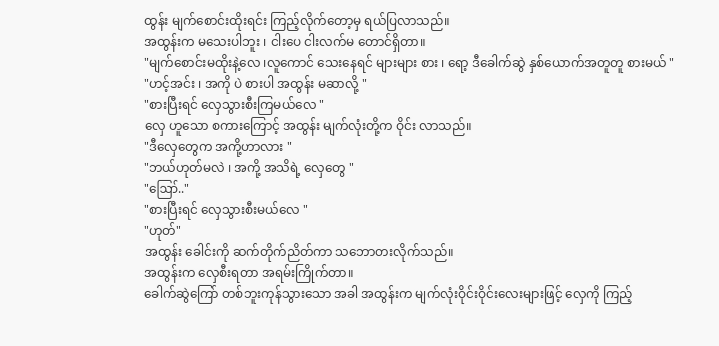ထွန်း မျက်စောင်းထိုးရင်း ကြည့်လိုက်တော့မှ ရယ်ပြလာသည်။
အထွန်းက မသေးပါဘူး ၊ ငါးပေ ငါးလက်မ တောင်ရှိတာ။
"မျက်စောင်းမထိုးနဲ့လေ ၊လူကောင် သေးနေရင် များများ စား ၊ ရော့ ဒီခေါက်ဆွဲ နှစ်ယောက်အတူတူ စားမယ် "
"ဟင့်အင်း ၊ အကို ပဲ စားပါ အထွန်း မဆာလို့ "
"စားပြီးရင် လှေသွားစီးကြမယ်လေ "
လှေ ဟူသော စကားကြောင့် အထွန်း မျက်လုံးတို့က ဝိုင်း လာသည်။
"ဒီလှေတွေက အကို့ဟာလား "
"ဘယ်ဟုတ်မလဲ ၊ အကို့ အသိရဲ့ လှေတွေ "
"ဪ.."
"စားပြီးရင် လှေသွားစီးမယ်လေ "
"ဟုတ်"
အထွန်း ခေါင်းကို ဆက်တိုက်ညိတ်ကာ သဘောတးလိုက်သည်။
အထွန်းက လှေစီးရတာ အရမ်းကြိုက်တာ။
ခေါက်ဆွဲကြော် တစ်ဘူးကုန်သွားသော အခါ အထွန်းက မျက်လုံးဝိုင်းဝိုင်းလေးများဖြင့် လှေကို ကြည့်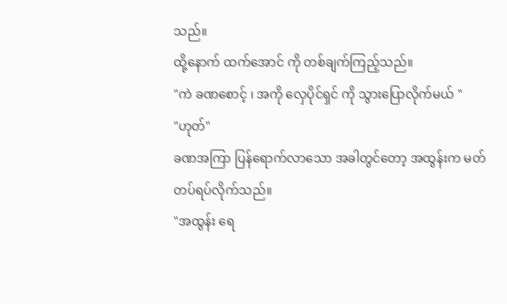သည်။
ထို့နောက် ထက်အောင် ကို တစ်ချက်ကြည့်သည်။
"ကဲ ခဏစောင့် ၊ အကို လှေပိုင်ရှင် ကို သွားပြောလိုက်မယ် "
"ဟုတ်"
ခဏအကြာ ပြန်ရောက်လာသော အခါတွင်တော့ အထွန်းက မတ်တပ်ရပ်လိုက်သည်။
"အထွန်း ရေ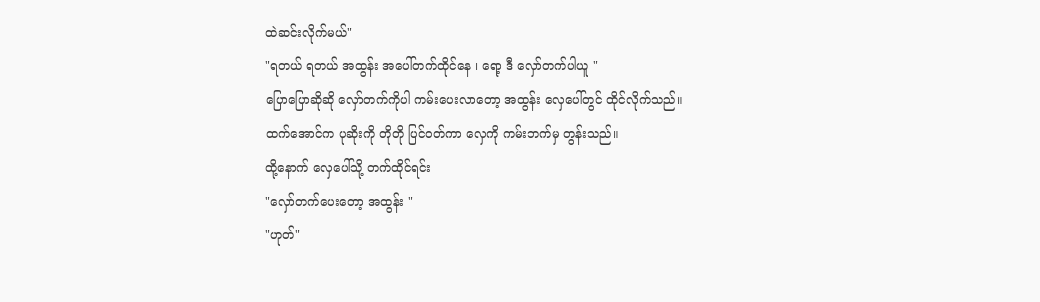ထဲဆင်းလိုက်မယ်"
"ရတယ် ရတယ် အထွန်း အပေါ်တက်ထိုင်နေ ၊ ရော့ ဒီ လှော်တက်ပါယူ "
ပြောပြောဆိုဆို လှော်တက်ကိုပါ ကမ်းပေးလာတော့ အထွန်း လှေပေါ်တွင် ထိုင်လိုက်သည်။
ထက်အောင်က ပုဆိုးကို တိုတို ပြင်ဝတ်ကာ လှေကို ကမ်းဘက်မှ တွန်းသည်။
ထို့နောက် လှေပေါ်သို့ တက်ထိုင်ရင်း
"လှော်တက်ပေးတော့ အထွန်း "
"ဟုတ်"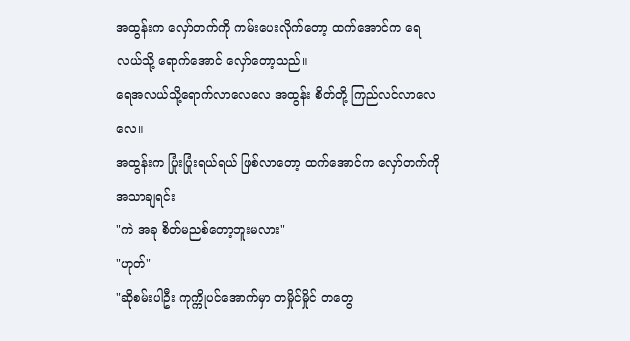အထွန်းက လှော်တက်ကို ကမ်းပေးလိုက်တော့ ထက်အောင်က ရေလယ်သို့ ရောက်အောင် လှော်တော့သည်။
ရေအလယ်သို့ရောက်လာလေလေ အထွန်း စိတ်တို့ ကြည်လင်လာလေလေ။
အထွန်းက ပြုံးပြုံးရယ်ရယ် ဖြစ်လာတော့ ထက်အောင်က လှော်တက်ကို အသာချရင်း
"ကဲ အခု စိတ်မညစ်တော့ဘူးမလား"
"ဟုတ်"
"ဆိုစမ်းပါဦး ကုက္ကိုပင်အောက်မှာ တမှိုင်မှိုင် တတွေ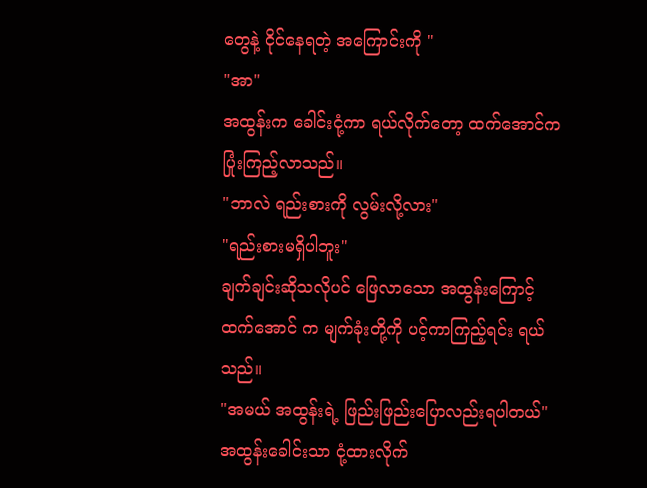တွေနဲ့ ငိုင်နေရတဲ့ အကြောင်းကို "
"အာ"
အထွန်းက ခေါင်းငုံ့ကာ ရယ်လိုက်တော့ ထက်အောင်က ပြုံးကြည့်လာသည်။
"ဘာလဲ ရည်းစားကို လွမ်းလို့လား"
"ရည်းစားမရှိပါဘူး"
ချက်ချင်းဆိုသလိုပင် ဖြေလာသော အထွန်းကြောင့်
ထက်အောင် က မျက်ခုံးတို့ကို ပင့်ကာကြည့်ရင်း ရယ်သည်။
"အမယ် အထွန်းရဲ့ ဖြည်းဖြည်းပြောလည်းရပါတယ်"
အထွန်းခေါင်းသာ ငုံ့ထားလိုက်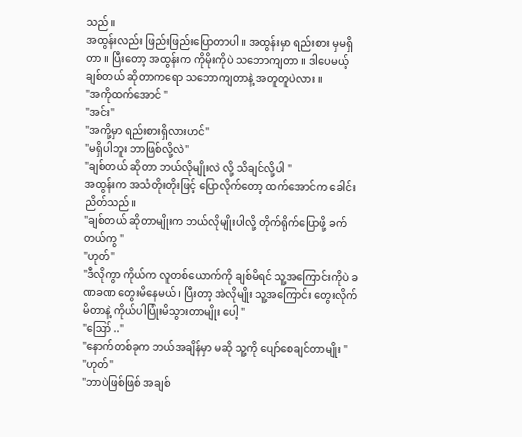သည်။
အထွန်းလည်း ဖြည်းဖြည်းပြောတာပါ ။ အထွန်းမှာ ရည်းစား မှမရှိတာ ။ ပြီးတော့ အထွန်းက ကိုမိုးကိုပဲ သဘောကျတာ ။ ဒါပေမယ့် ချစ်တယ် ဆိုတာကရော သဘောကျတာနဲ့ အတူတူပဲလား ။
"အကိုထက်အောင် "
"အင်း"
"အကို့မှာ ရည်းစားရှိလားဟင်"
"မရှိပါဘူး ဘာဖြစ်လို့လဲ"
"ချစ်တယ် ဆိုတာ ဘယ်လိုမျိုးလဲ လို့ သိချင်လို့ပါ "
အထွန်းက အသံတိုးတိုးဖြင့် ပြောလိုက်တော့ ထက်အောင်က ခေါင်းညိတ်သည်။
"ချစ်တယ် ဆိုတာမျိုးက ဘယ်လိုမျိုးပါလို့ တိုက်ရိုက်ပြောဖို့ ခက်တယ်ကွ "
"ဟုတ်"
"ဒီလိုကွာ ကိုယ်က လူတစ်ယောက်ကို ချစ်မိရင် သူ့အကြောင်းကိုပဲ ခဏခဏ တွေးမိနေမယ် ၊ ပြီးတာ့ အဲလိုမျိုး သူ့အကြောင်း တွေးလိုက်မိတာနဲ့ ကိုယ်ပါပြုံးမိသွားတာမျိုး ပေါ့ "
"ဪ .."
"နောက်တစ်ခုက ဘယ်အချိန်မှာ မဆို သူ့ကို ပျော်စေချင်တာမျိုး "
"ဟုတ်"
"ဘာပဲဖြစ်ဖြစ် အချစ်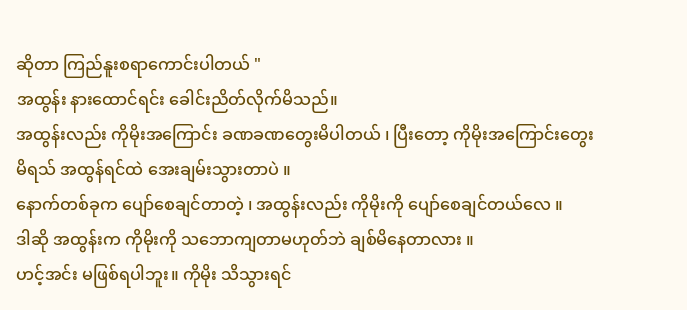ဆိုတာ ကြည်နူးစရာကောင်းပါတယ် "
အထွန်း နားထောင်ရင်း ခေါင်းညိတ်လိုက်မိသည်။
အထွန်းလည်း ကိုမိုးအကြောင်း ခဏခဏတွေးမိပါတယ် ၊ ပြီးတော့ ကိုမိုးအကြောင်းတွေးမိရသ် အထွန်ရင်ထဲ အေးချမ်းသွားတာပဲ ။
နောက်တစ်ခုက ပျော်စေချင်တာတဲ့ ၊ အထွန်းလည်း ကိုမိုးကို ပျော်စေချင်တယ်လေ ။
ဒါဆို အထွန်းက ကိုမိုးကို သဘောကျတာမဟုတ်ဘဲ ချစ်မိနေတာလား ။
ဟင့်အင်း မဖြစ်ရပါဘူး။ ကိုမိုး သိသွားရင်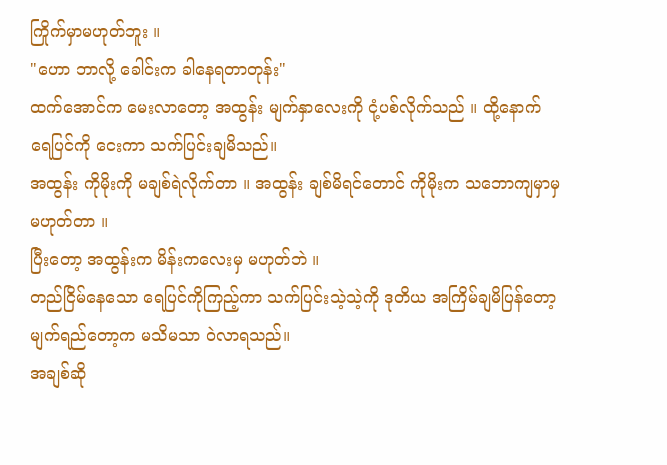ကြိုက်မှာမဟုတ်ဘူး ။
"ဟော ဘာလို့ ခေါင်းက ခါနေရတာတုန်း"
ထက်အောင်က မေးလာတော့ အထွန်း မျက်နှာလေးကို ငုံ့ပစ်လိုက်သည် ။ ထို့နောက် ရေပြင်ကို ငေးကာ သက်ပြင်းချမိသည်။
အထွန်း ကိုမိုးကို မချစ်ရဲလိုက်တာ ။ အထွန်း ချစ်မိရင်တောင် ကိုမိုးက သဘောကျမှာမှမဟုတ်တာ ။
ပြီးတော့ အထွန်းက မိန်းကလေးမှ မဟုတ်ဘဲ ။
တည်ငြိမ်နေသော ရေပြင်ကိုကြည့်ကာ သက်ပြင်းသဲ့သဲ့ကို ဒုတိယ အကြိမ်ချမိပြန်တော့ မျက်ရည်တော့က မသိမသာ ဝဲလာရသည်။
အချစ်ဆို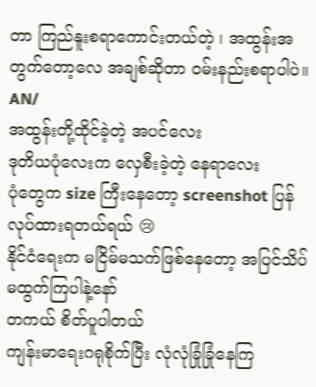တာ ကြည်နူးစရာကောင်းတယ်တဲ့ ၊ အထွန်းအတွက်တော့လေ အချစ်ဆိုတာ ဝမ်းနည်းစရာပါပဲ။
AN/
အထွန်းတို့ထိုင်ခဲ့တဲ့ အပင်လေး
ဒုတိယပုံလေးက လှေစီးခဲ့တဲ့ နေရာလေး
ပုံတွေက size ကြီးနေတော့ screenshot ပြန်လုပ်ထားရတယ်ရယ် 😢
နိုင်ငံရေးက မငြိမ်မသက်ဖြစ်နေတော့ အပြင်သိပ်မထွက်ကြပါနဲ့နော်
တကယ် စိတ်ပူပါတယ်
ကျန်းမာရေးဂရုစိုက်ပြီး လုံလုံခြုံခြုံနေကြ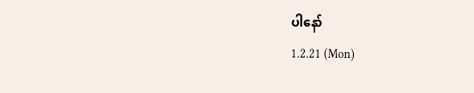ပါနော်
1.2.21 (Mon)